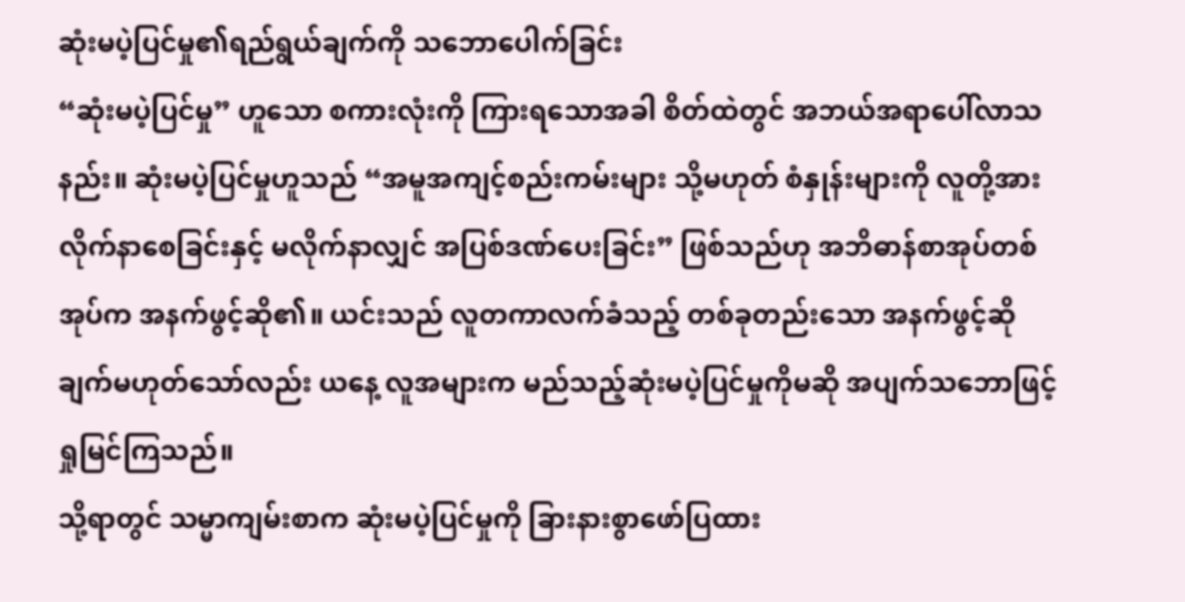ဆုံးမပဲ့ပြင်မှု၏ရည်ရွယ်ချက်ကို သဘောပေါက်ခြင်း
“ဆုံးမပဲ့ပြင်မှု” ဟူသော စကားလုံးကို ကြားရသောအခါ စိတ်ထဲတွင် အဘယ်အရာပေါ်လာသနည်း။ ဆုံးမပဲ့ပြင်မှုဟူသည် “အမူအကျင့်စည်းကမ်းများ သို့မဟုတ် စံနှုန်းများကို လူတို့အား လိုက်နာစေခြင်းနှင့် မလိုက်နာလျှင် အပြစ်ဒဏ်ပေးခြင်း” ဖြစ်သည်ဟု အဘိဓာန်စာအုပ်တစ်အုပ်က အနက်ဖွင့်ဆို၏။ ယင်းသည် လူတကာလက်ခံသည့် တစ်ခုတည်းသော အနက်ဖွင့်ဆိုချက်မဟုတ်သော်လည်း ယနေ့ လူအများက မည်သည့်ဆုံးမပဲ့ပြင်မှုကိုမဆို အပျက်သဘောဖြင့် ရှုမြင်ကြသည်။
သို့ရာတွင် သမ္မာကျမ်းစာက ဆုံးမပဲ့ပြင်မှုကို ခြားနားစွာဖော်ပြထား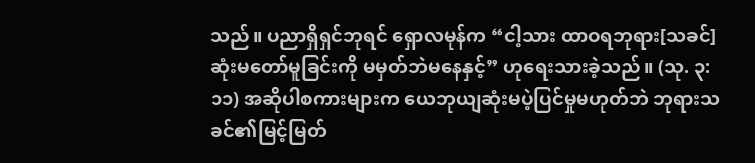သည်။ ပညာရှိရှင်ဘုရင် ရှောလမုန်က “ငါ့သား ထာဝရဘုရား[သခင်] ဆုံးမတော်မူခြင်းကို မမှတ်ဘဲမနေနှင့်” ဟုရေးသားခဲ့သည်။ (သု. ၃:၁၁) အဆိုပါစကားများက ယေဘုယျဆုံးမပဲ့ပြင်မှုမဟုတ်ဘဲ ဘုရားသခင်၏မြင့်မြတ်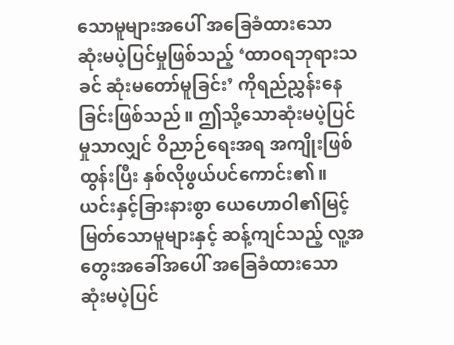သောမူများအပေါ် အခြေခံထားသော ဆုံးမပဲ့ပြင်မှုဖြစ်သည့် ‘ထာဝရဘုရားသခင် ဆုံးမတော်မူခြင်း’ ကိုရည်ညွှန်းနေခြင်းဖြစ်သည်။ ဤသို့သောဆုံးမပဲ့ပြင်မှုသာလျှင် ဝိညာဉ်ရေးအရ အကျိုးဖြစ်ထွန်းပြီး နှစ်လိုဖွယ်ပင်ကောင်း၏။ ယင်းနှင့်ခြားနားစွာ ယေဟောဝါ၏မြင့်မြတ်သောမူများနှင့် ဆန့်ကျင်သည့် လူ့အတွေးအခေါ်အပေါ် အခြေခံထားသော ဆုံးမပဲ့ပြင်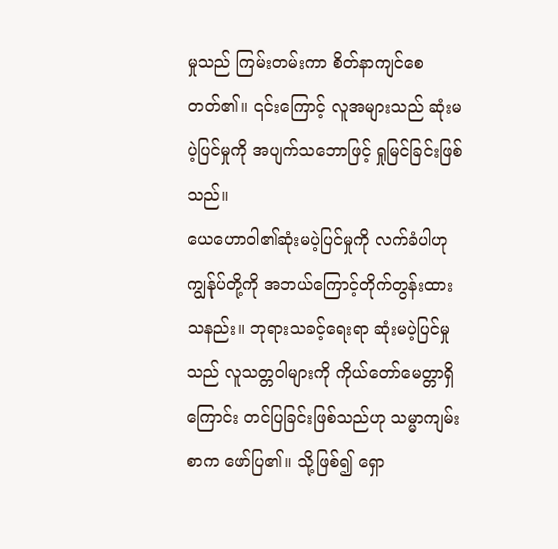မှုသည် ကြမ်းတမ်းကာ စိတ်နာကျင်စေတတ်၏။ ၎င်းကြောင့် လူအများသည် ဆုံးမပဲ့ပြင်မှုကို အပျက်သဘောဖြင့် ရှုမြင်ခြင်းဖြစ်သည်။
ယေဟောဝါ၏ဆုံးမပဲ့ပြင်မှုကို လက်ခံပါဟု ကျွန်ုပ်တို့ကို အဘယ်ကြောင့်တိုက်တွန်းထားသနည်း။ ဘုရားသခင့်ရေးရာ ဆုံးမပဲ့ပြင်မှုသည် လူသတ္တဝါများကို ကိုယ်တော်မေတ္တာရှိကြောင်း တင်ပြခြင်းဖြစ်သည်ဟု သမ္မာကျမ်းစာက ဖော်ပြ၏။ သို့ဖြစ်၍ ရှော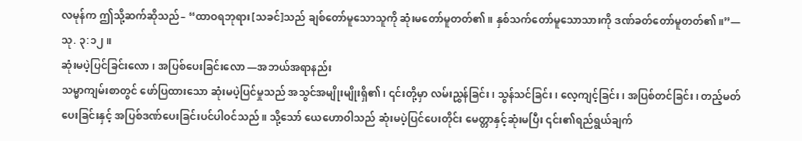လမုန်က ဤသို့ဆက်ဆိုသည်– “ထာဝရဘုရား[သခင်]သည် ချစ်တော်မူသောသူကို ဆုံးမတော်မူတတ်၏။ နှစ်သက်တော်မူသောသားကို ဒဏ်ခတ်တော်မူတတ်၏။”—သု. ၃:၁၂။
ဆုံးမပဲ့ပြင်ခြင်းလော၊ အပြစ်ပေးခြင်းလော —အဘယ်အရာနည်း
သမ္မာကျမ်းစာတွင် ဖော်ပြထားသော ဆုံးမပဲ့ပြင်မှုသည် အသွင်အမျိုးမျိုးရှိ၏၊ ၎င်းတို့မှာ လမ်းညွှန်ခြင်း၊ သွန်သင်ခြင်း၊ လေ့ကျင့်ခြင်း၊ အပြစ်တင်ခြင်း၊ တည့်မတ်ပေးခြင်းနှင့် အပြစ်ဒဏ်ပေးခြင်းပင်ပါဝင်သည်။ သို့သော် ယေဟောဝါသည် ဆုံးမပဲ့ပြင်ပေးတိုင်း မေတ္တာနှင့်ဆုံးမပြီး ၎င်း၏ရည်ရွယ်ချက်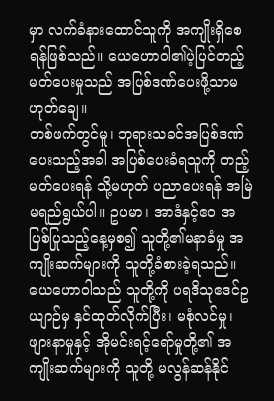မှာ လက်ခံနားထောင်သူကို အကျိုးရှိစေရန်ဖြစ်သည်။ ယေဟောဝါ၏ပဲ့ပြင်တည့်မတ်ပေးမှုသည် အပြစ်ဒဏ်ပေးဖို့သာမဟုတ်ချေ။
တစ်ဖက်တွင်မူ၊ ဘုရားသခင်အပြစ်ဒဏ်ပေးသည့်အခါ အပြစ်ပေးခံရသူကို တည့်မတ်ပေးရန် သို့မဟုတ် ပညာပေးရန် အမြဲမရည်ရွယ်ပါ။ ဥပမာ၊ အာဒံနှင့်ဧဝ အပြစ်ပြုသည့်နေ့မှစ၍ သူတို့၏မနာခံမှု အကျိုးဆက်များကို သူတို့ခံစားခဲ့ရသည်။ ယေဟောဝါသည် သူတို့ကို ပရဒိသုဧဒင်ဥယျာဉ်မှ နှင်ထုတ်လိုက်ပြီး၊ မစုံလင်မှု၊ ဖျားနာမှုနှင့် အိုမင်းရင့်ရော်မှုတို့၏ အကျိုးဆက်များကို သူတို့ မလွန်ဆန်နိုင်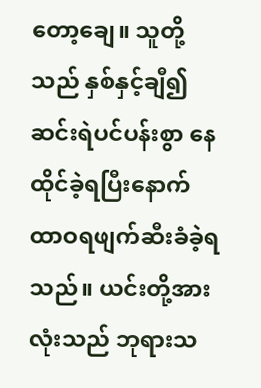တော့ချေ။ သူတို့သည် နှစ်နှင့်ချီ၍ ဆင်းရဲပင်ပန်းစွာ နေထိုင်ခဲ့ရပြီးနောက် ထာဝရဖျက်ဆီးခံခဲ့ရသည်။ ယင်းတို့အားလုံးသည် ဘုရားသ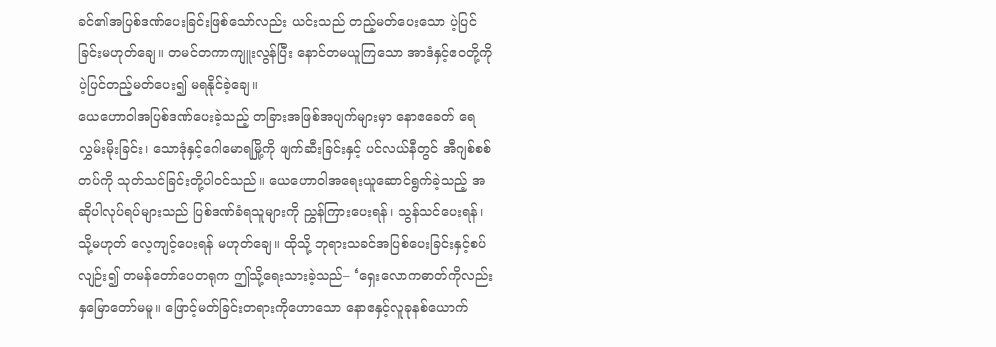ခင်၏အပြစ်ဒဏ်ပေးခြင်းဖြစ်သော်လည်း ယင်းသည် တည့်မတ်ပေးသော ပဲ့ပြင်ခြင်းမဟုတ်ချေ။ တမင်တကာကျူးလွန်ပြီး နောင်တမယူကြသော အာဒံနှင့်ဧဝတို့ကို ပဲ့ပြင်တည့်မတ်ပေး၍ မရနိုင်ခဲ့ချေ။
ယေဟောဝါအပြစ်ဒဏ်ပေးခဲ့သည့် တခြားအဖြစ်အပျက်များမှာ နောဧခေတ် ရေလွှမ်းမိုးခြင်း၊ သောဒုံနှင့်ဂေါမောရမြို့ကို ဖျက်ဆီးခြင်းနှင့် ပင်လယ်နီတွင် အီဂျစ်စစ်တပ်ကို သုတ်သင်ခြင်းတို့ပါဝင်သည်။ ယေဟောဝါအရေးယူဆောင်ရွက်ခဲ့သည့် အဆိုပါလုပ်ရပ်များသည် ပြစ်ဒဏ်ခံရသူများကို ညွှန်ကြားပေးရန်၊ သွန်သင်ပေးရန်၊ သို့မဟုတ် လေ့ကျင့်ပေးရန် မဟုတ်ချေ။ ထိုသို့ ဘုရားသခင်အပြစ်ပေးခြင်းနှင့်စပ်လျဉ်း၍ တမန်တော်ပေတရုက ဤသို့ရေးသားခဲ့သည်– ‘ရှေးလောကဓာတ်ကိုလည်း နှမြောတော်မမူ။ ဖြောင့်မတ်ခြင်းတရားကိုဟောသော နောဧနှင့်လူခုနစ်ယောက်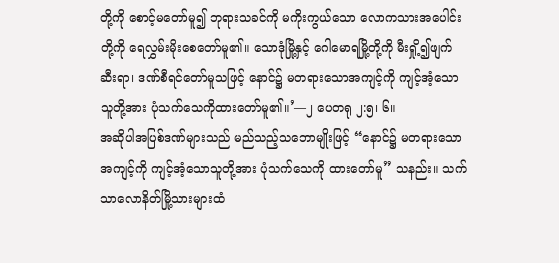တို့ကို စောင့်မတော်မူ၍ ဘုရားသခင်ကို မကိုးကွယ်သော လောကသားအပေါင်းတို့ကို ရေလွှမ်းမိုးစေတော်မူ၏။ သောဒုံမြို့နှင့် ဂေါမောရမြို့တို့ကို မီးရှို့၍ဖျက်ဆီးရာ၊ ဒဏ်စီရင်တော်မူသဖြင့် နောင်၌ မတရားသောအကျင့်ကို ကျင့်အံ့သောသူတို့အား ပုံသက်သေကိုထားတော်မူ၏။’—၂ ပေတရု ၂:၅၊ ၆။
အဆိုပါအပြစ်ဒဏ်များသည် မည်သည့်သဘောမျိုးဖြင့် “နောင်၌ မတရားသောအကျင့်ကို ကျင့်အံ့သောသူတို့အား ပုံသက်သေကို ထားတော်မူ” သနည်း။ သက်သာလောနိတ်မြို့သားများထံ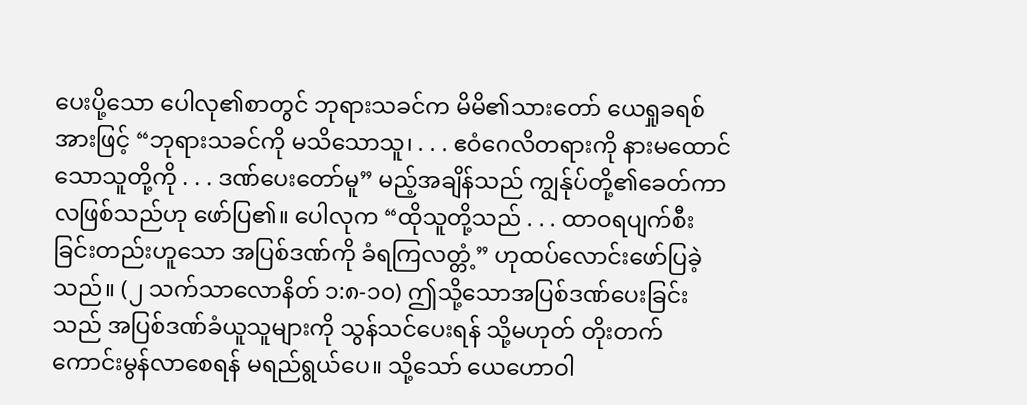ပေးပို့သော ပေါလု၏စာတွင် ဘုရားသခင်က မိမိ၏သားတော် ယေရှုခရစ်အားဖြင့် “ဘုရားသခင်ကို မသိသောသူ၊ . . . ဧဝံဂေလိတရားကို နားမထောင်သောသူတို့ကို . . . ဒဏ်ပေးတော်မူ” မည့်အချိန်သည် ကျွန်ုပ်တို့၏ခေတ်ကာလဖြစ်သည်ဟု ဖော်ပြ၏။ ပေါလုက “ထိုသူတို့သည် . . . ထာဝရပျက်စီးခြင်းတည်းဟူသော အပြစ်ဒဏ်ကို ခံရကြလတ္တံ့” ဟုထပ်လောင်းဖော်ပြခဲ့သည်။ (၂ သက်သာလောနိတ် ၁:၈-၁၀) ဤသို့သောအပြစ်ဒဏ်ပေးခြင်းသည် အပြစ်ဒဏ်ခံယူသူများကို သွန်သင်ပေးရန် သို့မဟုတ် တိုးတက်ကောင်းမွန်လာစေရန် မရည်ရွယ်ပေ။ သို့သော် ယေဟောဝါ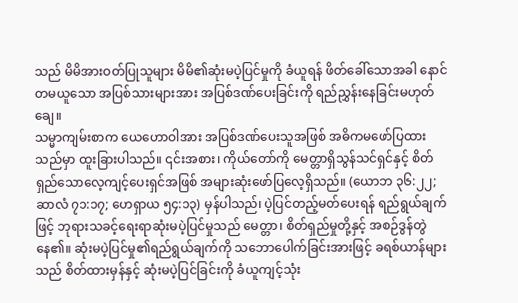သည် မိမိအားဝတ်ပြုသူများ မိမိ၏ဆုံးမပဲ့ပြင်မှုကို ခံယူရန် ဖိတ်ခေါ်သောအခါ နောင်တမယူသော အပြစ်သားများအား အပြစ်ဒဏ်ပေးခြင်းကို ရည်ညွှန်းနေခြင်းမဟုတ်ချေ။
သမ္မာကျမ်းစာက ယေဟောဝါအား အပြစ်ဒဏ်ပေးသူအဖြစ် အဓိကမဖော်ပြထားသည်မှာ ထူးခြားပါသည်။ ၎င်းအစား၊ ကိုယ်တော်ကို မေတ္တာရှိသွန်သင်ရှင်နှင့် စိတ်ရှည်သောလေ့ကျင့်ပေးရှင်အဖြစ် အများဆုံးဖော်ပြလေ့ရှိသည်။ (ယောဘ ၃၆:၂၂; ဆာလံ ၇၁:၁၇; ဟေရှာယ ၅၄:၁၃) မှန်ပါသည်၊ ပဲ့ပြင်တည့်မတ်ပေးရန် ရည်ရွယ်ချက်ဖြင့် ဘုရားသခင့်ရေးရာဆုံးမပဲ့ပြင်မှုသည် မေတ္တာ၊ စိတ်ရှည်မှုတို့နှင့် အစဉ်ဒွန်တွဲနေ၏။ ဆုံးမပဲ့ပြင်မှု၏ရည်ရွယ်ချက်ကို သဘောပေါက်ခြင်းအားဖြင့် ခရစ်ယာန်များသည် စိတ်ထားမှန်နှင့် ဆုံးမပဲ့ပြင်ခြင်းကို ခံယူကျင့်သုံး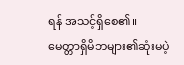ရန် အသင့်ရှိစေ၏။
မေတ္တာရှိမိဘများ၏ဆုံးမပဲ့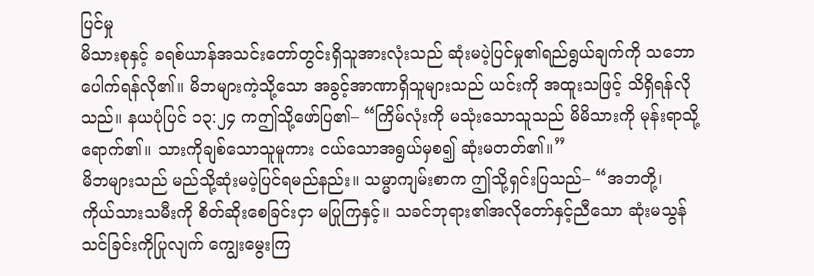ပြင်မှု
မိသားစုနှင့် ခရစ်ယာန်အသင်းတော်တွင်းရှိသူအားလုံးသည် ဆုံးမပဲ့ပြင်မှု၏ရည်ရွယ်ချက်ကို သဘောပေါက်ရန်လို၏။ မိဘများကဲ့သို့သော အခွင့်အာဏာရှိသူများသည် ယင်းကို အထူးသဖြင့် သိရှိရန်လိုသည်။ နယပုံပြင် ၁၃:၂၄ ကဤသို့ဖော်ပြ၏– “ကြိမ်လုံးကို မသုံးသောသူသည် မိမိသားကို မုန်းရာသို့ရောက်၏။ သားကိုချစ်သောသူမူကား ငယ်သောအရွယ်မှစ၍ ဆုံးမတတ်၏။”
မိဘများသည် မည်သို့ဆုံးမပဲ့ပြင်ရမည်နည်း။ သမ္မာကျမ်းစာက ဤသို့ရှင်းပြသည်– “အဘတို့၊ ကိုယ်သားသမီးကို စိတ်ဆိုးစေခြင်းငှာ မပြုကြနှင့်။ သခင်ဘုရား၏အလိုတော်နှင့်ညီသော ဆုံးမသွန်သင်ခြင်းကိုပြုလျက် ကျွေးမွေးကြ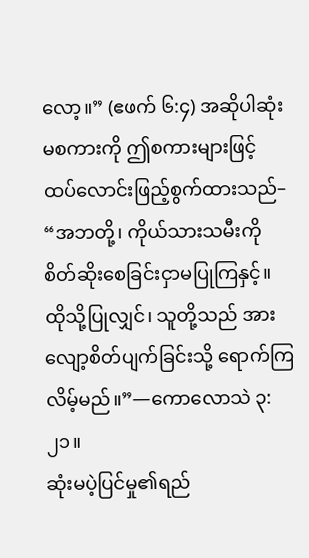လော့။” (ဧဖက် ၆:၄) အဆိုပါဆုံးမစကားကို ဤစကားများဖြင့် ထပ်လောင်းဖြည့်စွက်ထားသည်– “အဘတို့၊ ကိုယ်သားသမီးကို စိတ်ဆိုးစေခြင်းငှာမပြုကြနှင့်။ ထိုသို့ပြုလျှင်၊ သူတို့သည် အားလျော့စိတ်ပျက်ခြင်းသို့ ရောက်ကြလိမ့်မည်။”—ကောလောသဲ ၃:၂၁။
ဆုံးမပဲ့ပြင်မှု၏ရည်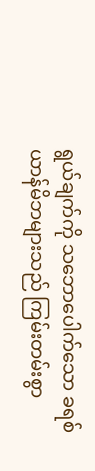ရွယ်ချက်ကို သဘောပေါက်သော ခရစ်ယာန်မိဘများသည် ကြမ်းတမ်းစွာ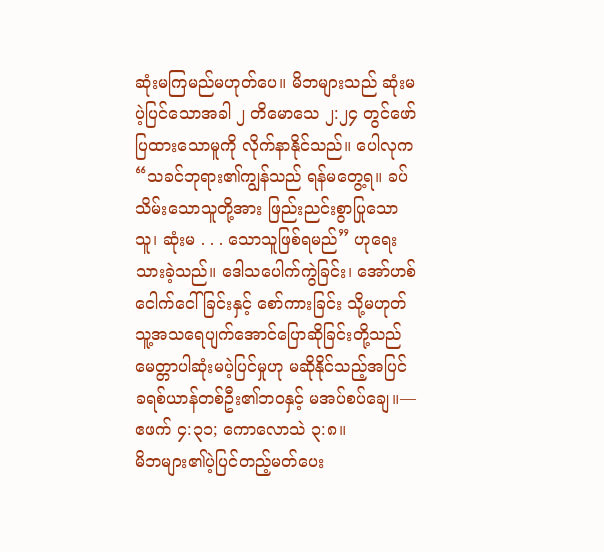ဆုံးမကြမည်မဟုတ်ပေ။ မိဘများသည် ဆုံးမပဲ့ပြင်သောအခါ ၂ တိမောသေ ၂:၂၄ တွင်ဖော်ပြထားသောမူကို လိုက်နာနိုင်သည်။ ပေါလုက “သခင်ဘုရား၏ကျွန်သည် ရန်မတွေ့ရ။ ခပ်သိမ်းသောသူတို့အား ဖြည်းညင်းစွာပြုသောသူ၊ ဆုံးမ . . . သောသူဖြစ်ရမည်” ဟုရေးသားခဲ့သည်။ ဒေါသပေါက်ကွဲခြင်း၊ အော်ဟစ်ငေါက်ငေါ်ခြင်းနှင့် စော်ကားခြင်း သို့မဟုတ် သူ့အသရေပျက်အောင်ပြောဆိုခြင်းတို့သည် မေတ္တာပါဆုံးမပဲ့ပြင်မှုဟု မဆိုနိုင်သည့်အပြင် ခရစ်ယာန်တစ်ဦး၏ဘဝနှင့် မအပ်စပ်ချေ။—ဧဖက် ၄:၃၁; ကောလောသဲ ၃:၈။
မိဘများ၏ပဲ့ပြင်တည့်မတ်ပေး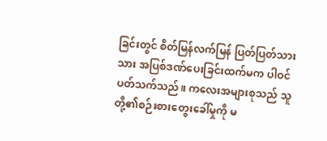ခြင်းတွင် စိတ်မြန်လက်မြန် ပြတ်ပြတ်သားသား အပြစ်ဒဏ်ပေးခြင်းထက်မက ပါဝင်ပတ်သက်သည်။ ကလေးအများစုသည် သူတို့၏စဉ်းစားတွေးခေါ်မှုကို မ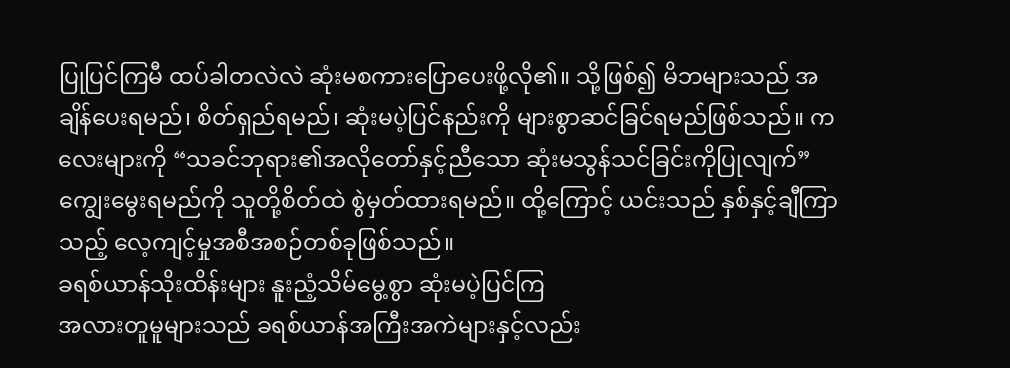ပြုပြင်ကြမီ ထပ်ခါတလဲလဲ ဆုံးမစကားပြောပေးဖို့လို၏။ သို့ဖြစ်၍ မိဘများသည် အချိန်ပေးရမည်၊ စိတ်ရှည်ရမည်၊ ဆုံးမပဲ့ပြင်နည်းကို များစွာဆင်ခြင်ရမည်ဖြစ်သည်။ ကလေးများကို “သခင်ဘုရား၏အလိုတော်နှင့်ညီသော ဆုံးမသွန်သင်ခြင်းကိုပြုလျက်” ကျွေးမွေးရမည်ကို သူတို့စိတ်ထဲ စွဲမှတ်ထားရမည်။ ထို့ကြောင့် ယင်းသည် နှစ်နှင့်ချီကြာသည့် လေ့ကျင့်မှုအစီအစဉ်တစ်ခုဖြစ်သည်။
ခရစ်ယာန်သိုးထိန်းများ နူးညံ့သိမ်မွေ့စွာ ဆုံးမပဲ့ပြင်ကြ
အလားတူမူများသည် ခရစ်ယာန်အကြီးအကဲများနှင့်လည်း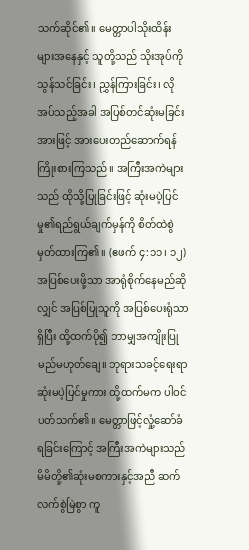သက်ဆိုင်၏။ မေတ္တာပါသိုးထိန်းများအနေနှင့် သူတို့သည် သိုးအုပ်ကို သွန်သင်ခြင်း၊ ညွှန်ကြားခြင်း၊ လိုအပ်သည့်အခါ အပြစ်တင်ဆုံးမခြင်းအားဖြင့် အားပေးတည်ဆောက်ရန် ကြိုးစားကြသည်။ အကြီးအကဲများသည် ထိုသို့ပြုခြင်းဖြင့် ဆုံးမပဲ့ပြင်မှု၏ရည်ရွယ်ချက်မှန်ကို စိတ်ထဲစွဲမှတ်ထားကြ၏။ (ဧဖက် ၄:၁၁၊ ၁၂) အပြစ်ပေးဖို့သာ အာရုံစိုက်နေမည်ဆိုလျှင် အပြစ်ပြုသူကို အပြစ်ပေးရုံသာရှိပြီး ထို့ထက်ပို၍ ဘာမျှအကျိုးပြုမည်မဟုတ်ချေ။ ဘုရားသခင့်ရေးရာ ဆုံးမပဲ့ပြင်မှုကား ထို့ထက်မက ပါဝင်ပတ်သက်၏။ မေတ္တာဖြင့်လှုံ့ဆော်ခံရခြင်းကြောင့် အကြီးအကဲများသည် မိမိတို့၏ဆုံးမစကားနှင့်အညီ ဆက်လက်စွဲမြဲစွာ ကူ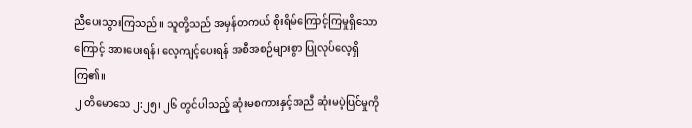ညီပေးသွားကြသည်။ သူတို့သည် အမှန်တကယ် စိုးရိမ်ကြောင့်ကြမှုရှိသောကြောင့် အားပေးရန်၊ လေ့ကျင့်ပေးရန် အစီအစဉ်များစွာ ပြုလုပ်လေ့ရှိကြ၏။
၂ တိမောသေ ၂:၂၅၊ ၂၆ တွင်ပါသည့် ဆုံးမစကားနှင့်အညီ ဆုံးမပဲ့ပြင်မှုကို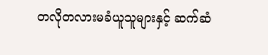တလိုတလားမခံယူသူများနှင့် ဆက်ဆံ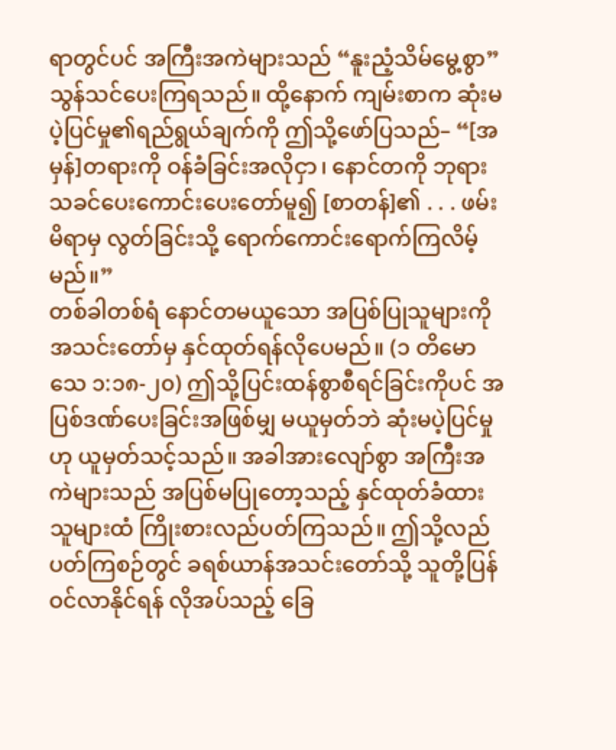ရာတွင်ပင် အကြီးအကဲများသည် “နူးညံ့သိမ်မွေ့စွာ” သွန်သင်ပေးကြရသည်။ ထို့နောက် ကျမ်းစာက ဆုံးမပဲ့ပြင်မှု၏ရည်ရွယ်ချက်ကို ဤသို့ဖော်ပြသည်– “[အမှန်]တရားကို ဝန်ခံခြင်းအလိုငှာ၊ နောင်တကို ဘုရားသခင်ပေးကောင်းပေးတော်မူ၍ [စာတန်]၏ . . . ဖမ်းမိရာမှ လွတ်ခြင်းသို့ ရောက်ကောင်းရောက်ကြလိမ့်မည်။”
တစ်ခါတစ်ရံ နောင်တမယူသော အပြစ်ပြုသူများကို အသင်းတော်မှ နှင်ထုတ်ရန်လိုပေမည်။ (၁ တိမောသေ ၁:၁၈-၂၀) ဤသို့ပြင်းထန်စွာစီရင်ခြင်းကိုပင် အပြစ်ဒဏ်ပေးခြင်းအဖြစ်မျှ မယူမှတ်ဘဲ ဆုံးမပဲ့ပြင်မှုဟု ယူမှတ်သင့်သည်။ အခါအားလျော်စွာ အကြီးအကဲများသည် အပြစ်မပြုတော့သည့် နှင်ထုတ်ခံထားသူများထံ ကြိုးစားလည်ပတ်ကြသည်။ ဤသို့လည်ပတ်ကြစဉ်တွင် ခရစ်ယာန်အသင်းတော်သို့ သူတို့ပြန်ဝင်လာနိုင်ရန် လိုအပ်သည့် ခြေ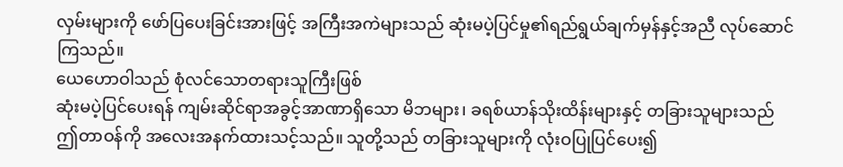လှမ်းများကို ဖော်ပြပေးခြင်းအားဖြင့် အကြီးအကဲများသည် ဆုံးမပဲ့ပြင်မှု၏ရည်ရွယ်ချက်မှန်နှင့်အညီ လုပ်ဆောင်ကြသည်။
ယေဟောဝါသည် စုံလင်သောတရားသူကြီးဖြစ်
ဆုံးမပဲ့ပြင်ပေးရန် ကျမ်းဆိုင်ရာအခွင့်အာဏာရှိသော မိဘများ၊ ခရစ်ယာန်သိုးထိန်းများနှင့် တခြားသူများသည် ဤတာဝန်ကို အလေးအနက်ထားသင့်သည်။ သူတို့သည် တခြားသူများကို လုံးဝပြုပြင်ပေး၍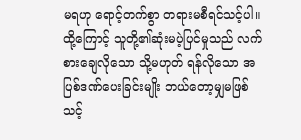မရဟု ရောင့်တက်စွာ တရားမစီရင်သင့်ပါ။ ထို့ကြောင့် သူတို့၏ဆုံးမပဲ့ပြင်မှုသည် လက်စားချေလိုသော သို့မဟုတ် ရန်လိုသော အပြစ်ဒဏ်ပေးခြင်းမျိုး ဘယ်တော့မျှမဖြစ်သင့်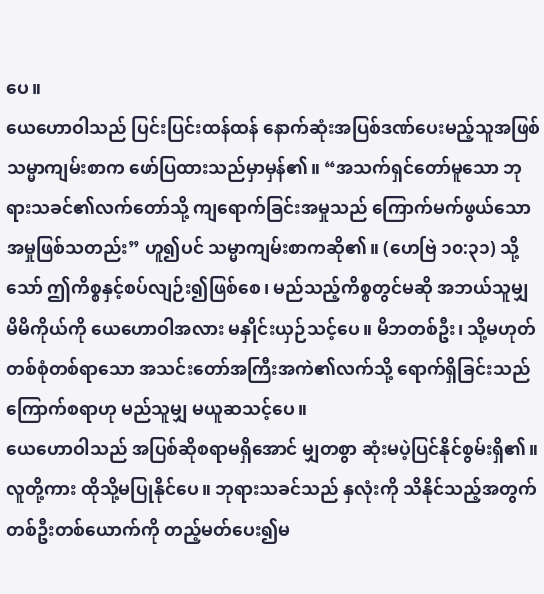ပေ။
ယေဟောဝါသည် ပြင်းပြင်းထန်ထန် နောက်ဆုံးအပြစ်ဒဏ်ပေးမည့်သူအဖြစ် သမ္မာကျမ်းစာက ဖော်ပြထားသည်မှာမှန်၏။ “အသက်ရှင်တော်မူသော ဘုရားသခင်၏လက်တော်သို့ ကျရောက်ခြင်းအမှုသည် ကြောက်မက်ဖွယ်သောအမှုဖြစ်သတည်း” ဟူ၍ပင် သမ္မာကျမ်းစာကဆို၏။ (ဟေဗြဲ ၁၀:၃၁) သို့သော် ဤကိစ္စနှင့်စပ်လျဉ်း၍ဖြစ်စေ၊ မည်သည့်ကိစ္စတွင်မဆို အဘယ်သူမျှ မိမိကိုယ်ကို ယေဟောဝါအလား မနှိုင်းယှဉ်သင့်ပေ။ မိဘတစ်ဦး၊ သို့မဟုတ် တစ်စုံတစ်ရာသော အသင်းတော်အကြီးအကဲ၏လက်သို့ ရောက်ရှိခြင်းသည် ကြောက်စရာဟု မည်သူမျှ မယူဆသင့်ပေ။
ယေဟောဝါသည် အပြစ်ဆိုစရာမရှိအောင် မျှတစွာ ဆုံးမပဲ့ပြင်နိုင်စွမ်းရှိ၏။ လူတို့ကား ထိုသို့မပြုနိုင်ပေ။ ဘုရားသခင်သည် နှလုံးကို သိနိုင်သည့်အတွက် တစ်ဦးတစ်ယောက်ကို တည့်မတ်ပေး၍မ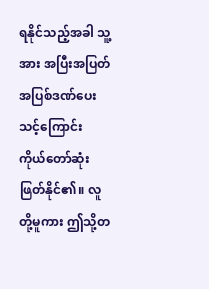ရနိုင်သည့်အခါ သူ့အား အပြီးအပြတ်အပြစ်ဒဏ်ပေးသင့်ကြောင်း ကိုယ်တော်ဆုံးဖြတ်နိုင်၏။ လူတို့မူကား ဤသို့တ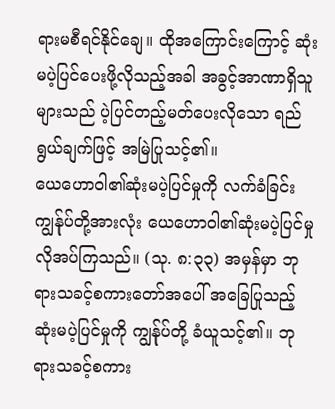ရားမစီရင်နိုင်ချေ။ ထိုအကြောင်းကြောင့် ဆုံးမပဲ့ပြင်ပေးဖို့လိုသည့်အခါ အခွင့်အာဏာရှိသူများသည် ပဲ့ပြင်တည့်မတ်ပေးလိုသော ရည်ရွယ်ချက်ဖြင့် အမြဲပြုသင့်၏။
ယေဟောဝါ၏ဆုံးမပဲ့ပြင်မှုကို လက်ခံခြင်း
ကျွန်ုပ်တို့အားလုံး ယေဟောဝါ၏ဆုံးမပဲ့ပြင်မှု လိုအပ်ကြသည်။ (သု. ၈:၃၃) အမှန်မှာ ဘုရားသခင့်စကားတော်အပေါ် အခြေပြုသည့် ဆုံးမပဲ့ပြင်မှုကို ကျွန်ုပ်တို့ ခံယူသင့်၏။ ဘုရားသခင့်စကား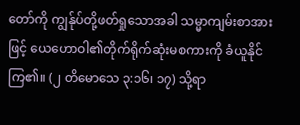တော်ကို ကျွန်ုပ်တို့ဖတ်ရှုသောအခါ သမ္မာကျမ်းစာအားဖြင့် ယေဟောဝါ၏တိုက်ရိုက်ဆုံးမစကားကို ခံယူနိုင်ကြ၏။ (၂ တိမောသေ ၃:၁၆၊ ၁၇) သို့ရာ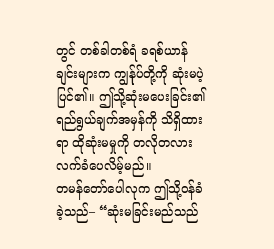တွင် တစ်ခါတစ်ရံ ခရစ်ယာန်ချင်းများက ကျွန်ုပ်တို့ကို ဆုံးမပဲ့ပြင်၏။ ဤသို့ဆုံးမပေးခြင်း၏ ရည်ရွယ်ချက်အမှန်ကို သိရှိထားရာ ထိုဆုံးမမှုကို တလိုတလားလက်ခံပေလိမ့်မည်။
တမန်တော်ပေါလုက ဤသို့ဝန်ခံခဲ့သည်– “ဆုံးမခြင်းမည်သည်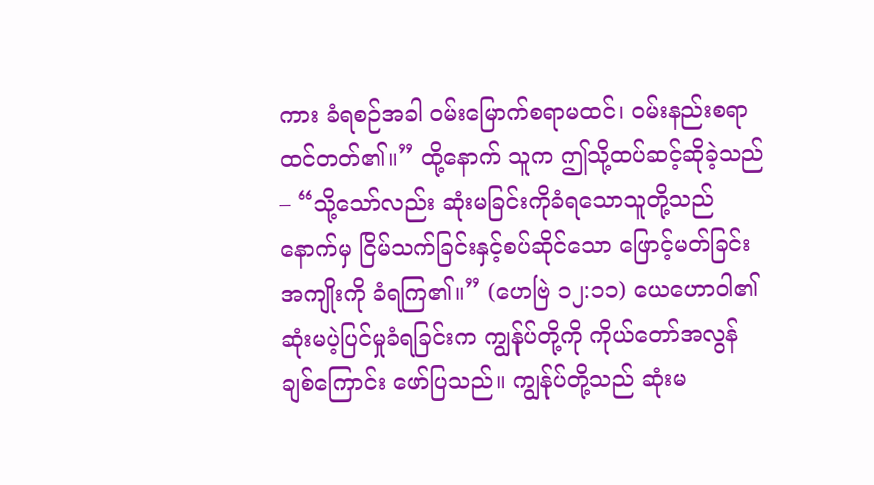ကား ခံရစဉ်အခါ ဝမ်းမြောက်စရာမထင်၊ ဝမ်းနည်းစရာထင်တတ်၏။” ထို့နောက် သူက ဤသို့ထပ်ဆင့်ဆိုခဲ့သည်– “သို့သော်လည်း ဆုံးမခြင်းကိုခံရသောသူတို့သည် နောက်မှ ငြိမ်သက်ခြင်းနှင့်စပ်ဆိုင်သော ဖြောင့်မတ်ခြင်းအကျိုးကို ခံရကြ၏။” (ဟေဗြဲ ၁၂:၁၁) ယေဟောဝါ၏ဆုံးမပဲ့ပြင်မှုခံရခြင်းက ကျွန်ုပ်တို့ကို ကိုယ်တော်အလွန်ချစ်ကြောင်း ဖော်ပြသည်။ ကျွန်ုပ်တို့သည် ဆုံးမ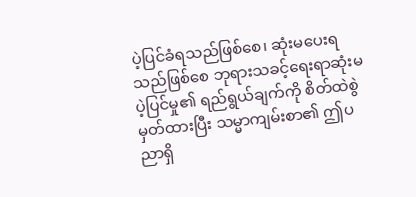ပဲ့ပြင်ခံရသည်ဖြစ်စေ၊ ဆုံးမပေးရသည်ဖြစ်စေ ဘုရားသခင့်ရေးရာဆုံးမပဲ့ပြင်မှု၏ ရည်ရွယ်ချက်ကို စိတ်ထဲစွဲမှတ်ထားပြီး သမ္မာကျမ်းစာ၏ ဤပညာရှိ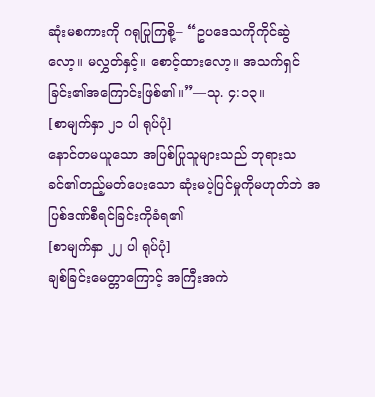ဆုံးမစကားကို ဂရုပြုကြစို့– “ဥပဒေသကိုကိုင်ဆွဲလော့။ မလွှတ်နှင့်။ စောင့်ထားလော့။ အသက်ရှင်ခြင်း၏အကြောင်းဖြစ်၏။”—သု. ၄:၁၃။
[စာမျက်နှာ ၂၁ ပါ ရုပ်ပုံ]
နောင်တမယူသော အပြစ်ပြုသူများသည် ဘုရားသခင်၏တည့်မတ်ပေးသော ဆုံးမပဲ့ပြင်မှုကိုမဟုတ်ဘဲ အပြစ်ဒဏ်စီရင်ခြင်းကိုခံရ၏
[စာမျက်နှာ ၂၂ ပါ ရုပ်ပုံ]
ချစ်ခြင်းမေတ္တာကြောင့် အကြီးအကဲ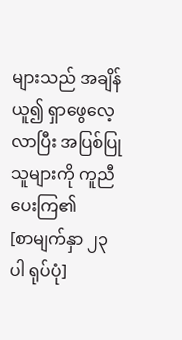များသည် အချိန်ယူ၍ ရှာဖွေလေ့လာပြီး အပြစ်ပြုသူများကို ကူညီပေးကြ၏
[စာမျက်နှာ ၂၃ ပါ ရုပ်ပုံ]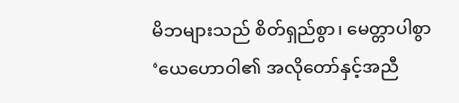မိဘများသည် စိတ်ရှည်စွာ၊ မေတ္တာပါစွာ ‘ယေဟောဝါ၏ အလိုတော်နှင့်အညီ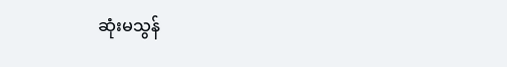ဆုံးမသွန်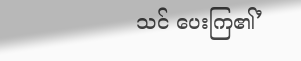သင် ပေးကြ၏’